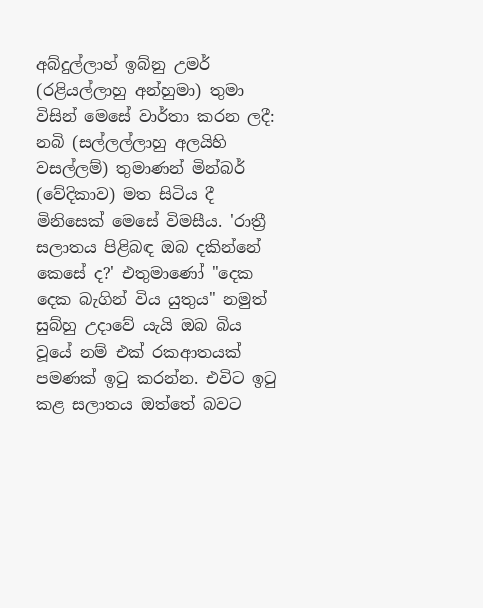අබ්දුල්ලාහ් ඉබ්නු උමර් (රළියල්ලාහු අන්හුමා) තුමා විසින් මෙසේ වාර්තා කරන ලදී: නබි (සල්ලල්ලාහු අලයිහි වසල්ලම්) තුමාණන් මින්බර් (වේදිකාව) මත සිටිය දී මිනිසෙක් මෙසේ විමසීය. 'රාත්‍රී සලාතය පිළිබඳ ඔබ දකින්නේ කෙසේ ද?' එතුමාණෝ "දෙක දෙක බැගින් විය යුතුය" නමුත් සුබ්හු උදාවේ යැයි ඔබ බිය වූයේ නම් එක් රකආතයක් පමණක් ඉටු කරන්න. එවිට ඉටු කළ සලාතය ඔත්තේ බවට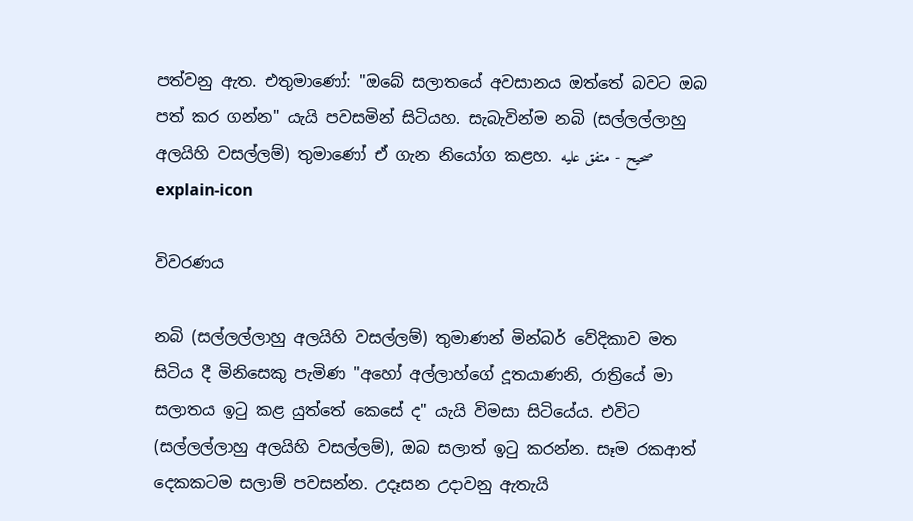පත්වනු ඇත. එතුමාණෝ: "ඔබේ සලාතයේ අවසානය ඔත්තේ බවට ඔබ පත් කර ගන්න" යැයි පවසමින් සිටියහ. සැබැවින්ම නබි (සල්ලල්ලාහු අලයිහි වසල්ලම්) තුමාණෝ ඒ ගැන නියෝග කළහ. صحيح - متفق عليه
explain-icon

විවරණය

නබි (සල්ලල්ලාහු අලයිහි වසල්ලම්) තුමාණන් මින්බර් වේදිකාව මත සිටිය දී මිනිසෙකු පැමිණ "අහෝ අල්ලාහ්ගේ දූතයාණනි, රාත්‍රියේ මා සලාතය ඉටු කළ යුත්තේ කෙසේ ද" යැයි විමසා සිටියේය. එවිට (සල්ලල්ලාහු අලයිහි වසල්ලම්), ඔබ සලාත් ඉටු කරන්න. සෑම රකආත් දෙකකටම සලාම් පවසන්න. උදෑසන උදාවනු ඇතැයි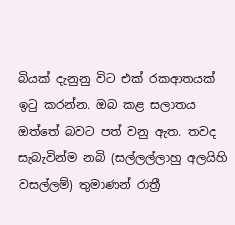බියක් දැනුනු විට එක් රකආතයක් ඉටු කරන්න. ඔබ කළ සලාතය ඔත්තේ බවට පත් වනු ඇත. තවද සැබැවින්ම නබි (සල්ලල්ලාහු අලයිහි වසල්ලම්) තුමාණන් රාත්‍රී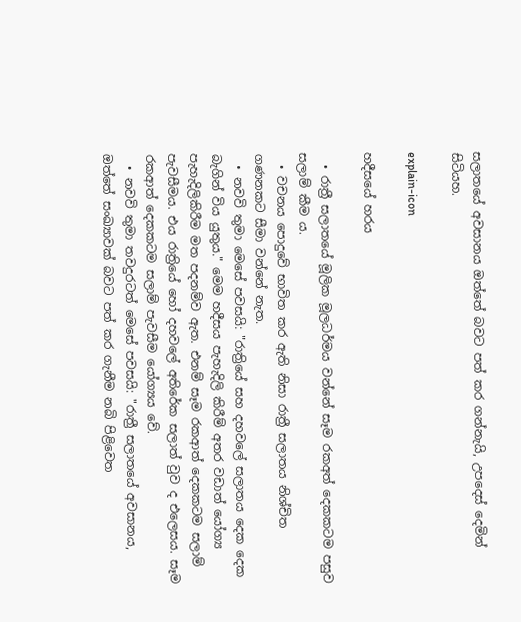සලාතයේ අවසානය ඔත්තේ බවට පත් කර ගන්නැයි, උපදෙස් දෙමින් සිටියහ.

explain-icon

හදීසයේ හරය

  • රාත්‍රී සලාතයේ මූලික මූලධර්මය වන්නේ සෑම රකඅත් දෙකකටම පසුව සලාම් කීම ය.
  • වචනය පොදුවේ භාවිත කර ඇති නිසා රාත්‍රී සලාතය නිශ්චිත ගණනකට සීමා වන්නේ නැත.
  • නවවි තුමා මෙසේ පවසයි: "රාත්‍රියේ සහ දහවලේ සලාතය දෙක දෙක බැගින් විය යුතුය." මෙම හදීසය පැහැදිලි කිරීම් අතර වඩාත් යෝග්‍ය පැහැදිලිකිරීම මත පදනම්ව ඇත. එනම් සෑම රකආත් දෙකකටම සලාම් පැවසීමය. එය රාත්‍රියේ හෝ දහවලේ අතිරේක සලාත් වුව ද එලෙසය. සෑම රකආත් දෙකකටම සලාම් පැවසීම යෝග්‍යය වේ.
  • නවවි තුමා තවදුරටත් මෙසේ පවසයි: "රාත්‍රී සලාතයේ අවසානය, ඔත්තේ සංඛ්‍යාවක් බවට පත් කර ගැනීම නබි පිළිවෙත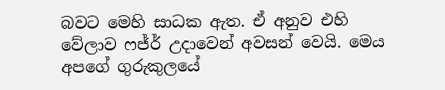බවට මෙහි සාධක ඇත. ඒ අනුව එහි වේලාව ෆජ්ර් උදාවෙන් අවසන් වෙයි. මෙය අපගේ ගුරුකුලයේ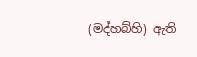(මද්හබ්හි) ඇති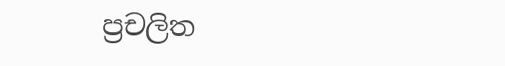ප්‍රචලිත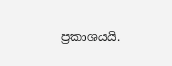ප්‍රකාශයයි.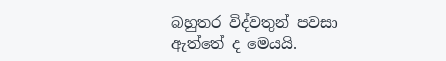බහුතර විද්වතුන් පවසා ඇත්තේ ද මෙයයි.